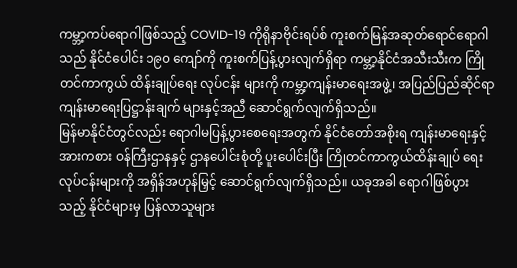ကမ္ဘာ့ကပ်ရောဂါဖြစ်သည့် COVID-19 ကိုရိုနာဗိုင်းရပ်စ် ကူးစက်မြန်အဆုတ်ရောင်ရောဂါသည် နိုင်ငံပေါင်း ၁၉၀ ကျော်ကို ကူးစက်ပြန့်ပွားလျက်ရှိရာ ကမ္ဘာ့နိုင်ငံအသီးသီးက ကြိုတင်ကာကွယ် ထိန်းချုပ်ရေး လုပ်ငန်း များကို ကမ္ဘာ့ကျန်းမာရေးအဖွဲ့၊ အပြည်ပြည်ဆိုင်ရာ ကျန်းမာရေးပြဋ္ဌာန်းချက် များနှင့်အညီ ဆောင်ရွက်လျက်ရှိသည်။
မြန်မာနိုင်ငံတွင်လည်း ရောဂါမပြန့်ပွားစေရေးအတွက် နိုင်ငံတော်အစိုးရ ကျန်းမာရေးနှင့် အားကစား ဝန်ကြီးဌာနနှင့် ဌာနပေါင်းစုံတို့ ပူးပေါင်းပြီး ကြိုတင်ကာကွယ်ထိန်းချုပ် ရေးလုပ်ငန်းများကို အရှိန်အဟုန်မြှင့် ဆောင်ရွက်လျက်ရှိသည်။ ယခုအခါ ရောဂါဖြစ်ပွားသည့် နိုင်ငံများမှ ပြန်လာသူများ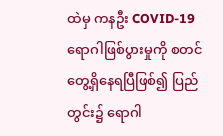ထဲမှ ကနဦး COVID-19 ရောဂါဖြစ်ပွားမှုကို စတင် တွေ့ရှိနေရပြီဖြစ်၍ ပြည်တွင်း၌ ရောဂါ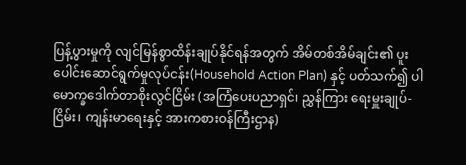ပြန့်ပွားမှုကို လျင်မြန်စွာထိန်းချုပ်နိုင်ရန်အတွက် အိမ်တစ်အိမ်ချင်း၏ ပူးပေါင်းဆောင်ရွက်မှုလုပ်ငန်း(Household Action Plan) နှင့် ပတ်သက်၍ ပါမောက္ခဒေါက်တာစိုးလွင်ငြိမ်း (အကြံပေးပညာရှင်၊ ညွှန်ကြား ရေးမှူးချုပ်-ငြိမ်း၊ ကျန်းမာရေးနှင့် အားကစားဝန်ကြီးဌာန)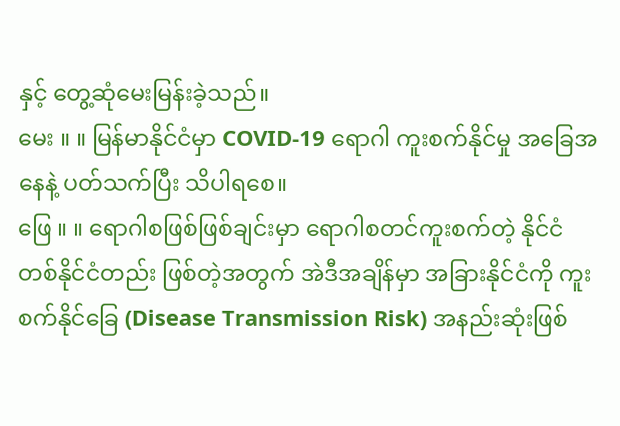နှင့် တွေ့ဆုံမေးမြန်းခဲ့သည်။
မေး ။ ။ မြန်မာနိုင်ငံမှာ COVID-19 ရောဂါ ကူးစက်နိုင်မှု အခြေအနေနဲ့ ပတ်သက်ပြီး သိပါရစေ။
ဖြေ ။ ။ ရောဂါစဖြစ်ဖြစ်ချင်းမှာ ရောဂါစတင်ကူးစက်တဲ့ နိုင်ငံတစ်နိုင်ငံတည်း ဖြစ်တဲ့အတွက် အဲဒီအချိန်မှာ အခြားနိုင်ငံကို ကူးစက်နိုင်ခြေ (Disease Transmission Risk) အနည်းဆုံးဖြစ်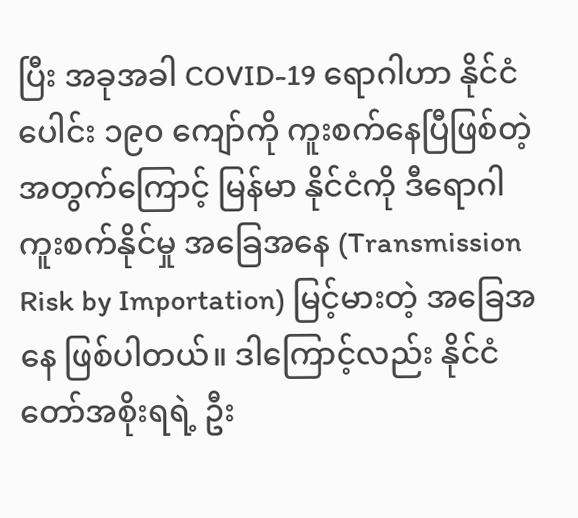ပြီး အခုအခါ COVID-19 ရောဂါဟာ နိုင်ငံပေါင်း ၁၉၀ ကျော်ကို ကူးစက်နေပြီဖြစ်တဲ့အတွက်ကြောင့် မြန်မာ နိုင်ငံကို ဒီရောဂါကူးစက်နိုင်မှု အခြေအနေ (Transmission Risk by Importation) မြင့်မားတဲ့ အခြေအနေ ဖြစ်ပါတယ်။ ဒါကြောင့်လည်း နိုင်ငံတော်အစိုးရရဲ့ ဦး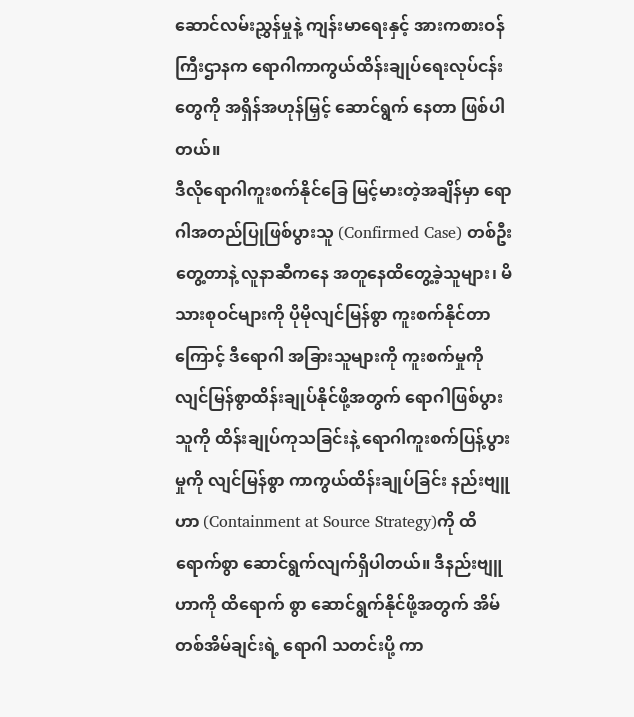ဆောင်လမ်းညွှန်မှုနဲ့ ကျန်းမာရေးနှင့် အားကစားဝန်ကြီးဌာနက ရောဂါကာကွယ်ထိန်းချုပ်ရေးလုပ်ငန်းတွေကို အရှိန်အဟုန်မြှင့် ဆောင်ရွက် နေတာ ဖြစ်ပါတယ်။
ဒီလိုရောဂါကူးစက်နိုင်ခြေ မြင့်မားတဲ့အချိန်မှာ ရောဂါအတည်ပြုဖြစ်ပွားသူ (Confirmed Case) တစ်ဦး တွေ့တာနဲ့ လူနာဆီကနေ အတူနေထိတွေ့ခဲ့သူများ၊ မိသားစုဝင်များကို ပိုမိုလျင်မြန်စွာ ကူးစက်နိုင်တာ ကြောင့် ဒီရောဂါ အခြားသူများကို ကူးစက်မှုကို လျင်မြန်စွာထိန်းချုပ်နိုင်ဖို့အတွက် ရောဂါဖြစ်ပွားသူကို ထိန်းချုပ်ကုသခြင်းနဲ့ ရောဂါကူးစက်ပြန့်ပွားမှုကို လျင်မြန်စွာ ကာကွယ်ထိန်းချုပ်ခြင်း နည်းဗျူဟာ (Containment at Source Strategy)ကို ထိရောက်စွာ ဆောင်ရွက်လျက်ရှိပါတယ်။ ဒီနည်းဗျူဟာကို ထိရောက် စွာ ဆောင်ရွက်နိုင်ဖို့အတွက် အိမ်တစ်အိမ်ချင်းရဲ့ ရောဂါ သတင်းပို့ ကာ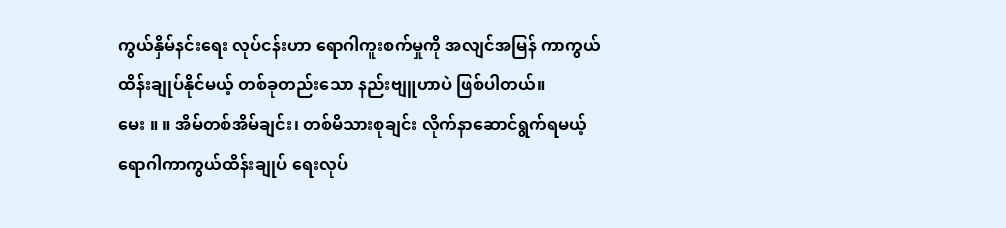ကွယ်နှိမ်နင်းရေး လုပ်ငန်းဟာ ရောဂါကူးစက်မှုကို အလျင်အမြန် ကာကွယ်ထိန်းချုပ်နိုင်မယ့် တစ်ခုတည်းသော နည်းဗျူဟာပဲ ဖြစ်ပါတယ်။
မေး ။ ။ အိမ်တစ်အိမ်ချင်း၊ တစ်မိသားစုချင်း လိုက်နာဆောင်ရွက်ရမယ့် ရောဂါကာကွယ်ထိန်းချုပ် ရေးလုပ်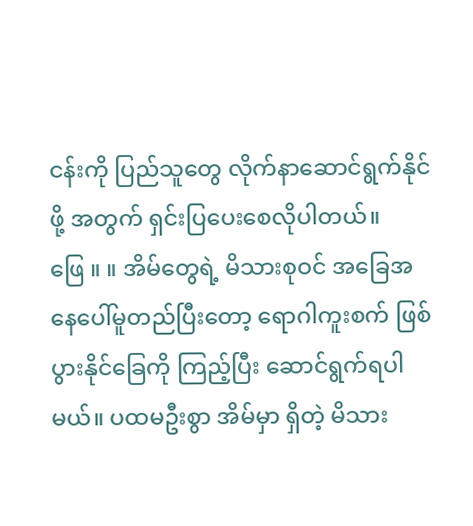ငန်းကို ပြည်သူတွေ လိုက်နာဆောင်ရွက်နိုင်ဖို့ အတွက် ရှင်းပြပေးစေလိုပါတယ်။
ဖြေ ။ ။ အိမ်တွေရဲ့ မိသားစုဝင် အခြေအနေပေါ်မူတည်ပြီးတော့ ရောဂါကူးစက် ဖြစ်ပွားနိုင်ခြေကို ကြည့်ပြီး ဆောင်ရွက်ရပါမယ်။ ပထမဦးစွာ အိမ်မှာ ရှိတဲ့ မိသား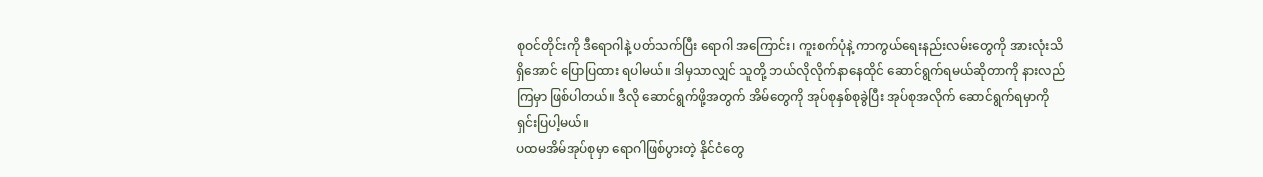စုဝင်တိုင်းကို ဒီရောဂါနဲ့ ပတ်သက်ပြီး ရောဂါ အကြောင်း၊ ကူးစက်ပုံနဲ့ ကာကွယ်ရေးနည်းလမ်းတွေကို အားလုံးသိရှိအောင် ပြောပြထား ရပါမယ်။ ဒါမှသာလျှင် သူတို့ ဘယ်လိုလိုက်နာနေထိုင် ဆောင်ရွက်ရမယ်ဆိုတာကို နားလည်ကြမှာ ဖြစ်ပါတယ်။ ဒီလို ဆောင်ရွက်ဖို့အတွက် အိမ်တွေကို အုပ်စုနှစ်စုခွဲပြီး အုပ်စုအလိုက် ဆောင်ရွက်ရမှာကို ရှင်းပြပါ့မယ်။
ပထမအိမ်အုပ်စုမှာ ရောဂါဖြစ်ပွားတဲ့ နိုင်ငံတွေ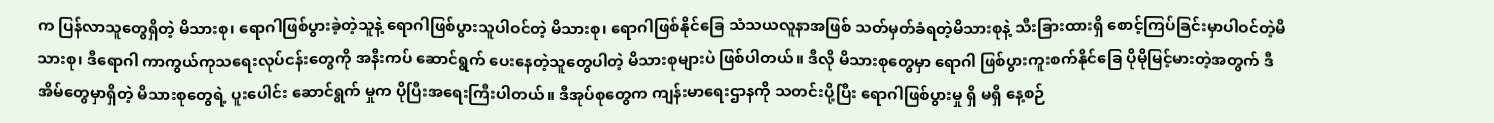က ပြန်လာသူတွေရှိတဲ့ မိသားစု၊ ရောဂါဖြစ်ပွားခဲ့တဲ့သူနဲ့ ရောဂါဖြစ်ပွားသူပါဝင်တဲ့ မိသားစု၊ ရောဂါဖြစ်နိုင်ခြေ သံသယလူနာအဖြစ် သတ်မှတ်ခံရတဲ့မိသားစုနဲ့ သီးခြားထားရှိ စောင့်ကြပ်ခြင်းမှာပါဝင်တဲ့မိသားစု၊ ဒီရောဂါ ကာကွယ်ကုသရေးလုပ်ငန်းတွေကို အနီးကပ် ဆောင်ရွက် ပေးနေတဲ့သူတွေပါတဲ့ မိသားစုများပဲ ဖြစ်ပါတယ်။ ဒီလို မိသားစုတွေမှာ ရောဂါ ဖြစ်ပွားကူးစက်နိုင်ခြေ ပိုမိုမြင့်မားတဲ့အတွက် ဒီအိမ်တွေမှာရှိတဲ့ မိသားစုတွေရဲ့ ပူးပေါင်း ဆောင်ရွက် မှုက ပိုပြီးအရေးကြီးပါတယ်။ ဒီအုပ်စုတွေက ကျန်းမာရေးဌာနကို သတင်းပို့ပြီး ရောဂါဖြစ်ပွားမှု ရှိ မရှိ နေ့စဉ်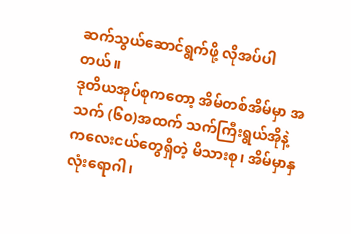ဆက်သွယ်ဆောင်ရွက်ဖို့ လိုအပ်ပါတယ်။
ဒုတိယအုပ်စုကတော့ အိမ်တစ်အိမ်မှာ အသက် (၆၀)အထက် သက်ကြီးရွယ်အိုနဲ့ ကလေးငယ်တွေရှိတဲ့ မိသားစု၊ အိမ်မှာနှလုံးရောဂါ၊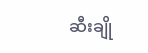ဆီးချို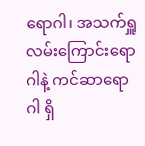ရောဂါ၊ အသက်ရှူ လမ်းကြောင်းရောဂါနဲ့ ကင်ဆာရောဂါ ရှိ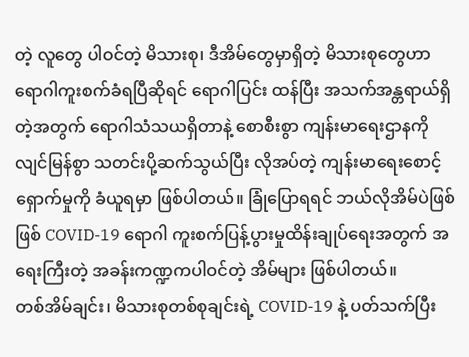တဲ့ လူတွေ ပါဝင်တဲ့ မိသားစု၊ ဒီအိမ်တွေမှာရှိတဲ့ မိသားစုတွေဟာ ရောဂါကူးစက်ခံရပြီဆိုရင် ရောဂါပြင်း ထန်ပြီး အသက်အန္တရာယ်ရှိတဲ့အတွက် ရောဂါသံသယရှိတာနဲ့ စောစီးစွာ ကျန်းမာရေးဌာနကို လျင်မြန်စွာ သတင်းပို့ဆက်သွယ်ပြီး လိုအပ်တဲ့ ကျန်းမာရေးစောင့်ရှောက်မှုကို ခံယူရမှာ ဖြစ်ပါတယ်။ ခြုံပြောရရင် ဘယ်လိုအိမ်ပဲဖြစ်ဖြစ် COVID-19 ရောဂါ ကူးစက်ပြန့်ပွားမှုထိန်းချုပ်ရေးအတွက် အရေးကြီးတဲ့ အခန်းကဏ္ဍကပါဝင်တဲ့ အိမ်များ ဖြစ်ပါတယ်။
တစ်အိမ်ချင်း၊ မိသားစုတစ်စုချင်းရဲ့ COVID-19 နဲ့ ပတ်သက်ပြီး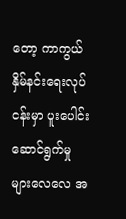တော့ ကာကွယ်နှိမ်နင်းရေးလုပ်ငန်းမှာ ပူးပေါင်းဆောင်ရွက်မှုများလေလေ အ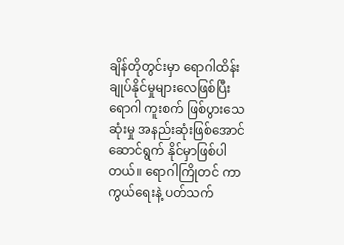ချိန်တိုတွင်းမှာ ရောဂါထိန်းချုပ်နိုင်မှုများလေဖြစ်ပြီး ရောဂါ ကူးစက် ဖြစ်ပွားသေဆုံးမှု အနည်းဆုံးဖြစ်အောင် ဆောင်ရွက် နိုင်မှာဖြစ်ပါတယ်။ ရောဂါကြိုတင် ကာကွယ်ရေးနဲ့ ပတ်သက်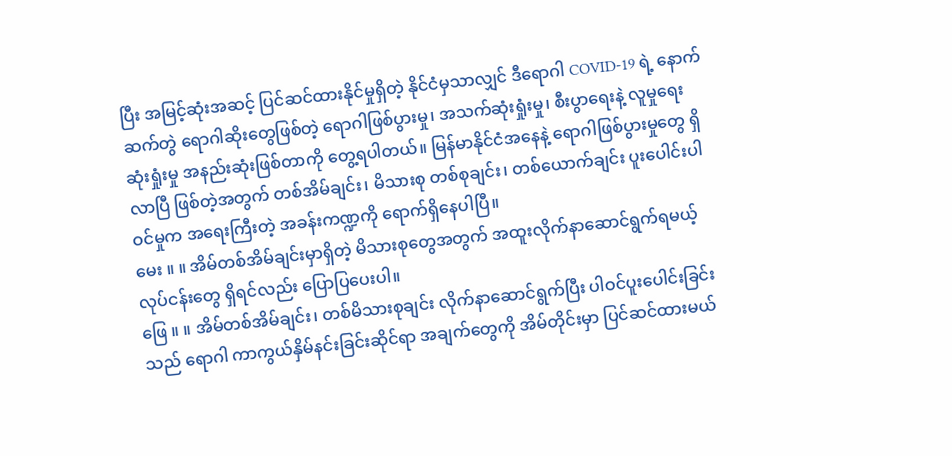ပြီး အမြင့်ဆုံးအဆင့် ပြင်ဆင်ထားနိုင်မှုရှိတဲ့ နိုင်ငံမှသာလျှင် ဒီရောဂါ COVID-19 ရဲ့ နောက်ဆက်တွဲ ရောဂါဆိုးတွေဖြစ်တဲ့ ရောဂါဖြစ်ပွားမှု၊ အသက်ဆုံးရှုံးမှု၊ စီးပွာရေးနဲ့ လူမှုရေး ဆုံးရှုံးမှု အနည်းဆုံးဖြစ်တာကို တွေ့ရပါတယ်။ မြန်မာနိုင်ငံအနေနဲ့ ရောဂါဖြစ်ပွားမှုတွေ ရှိလာပြီ ဖြစ်တဲ့အတွက် တစ်အိမ်ချင်း၊ မိသားစု တစ်စုချင်း၊ တစ်ယောက်ချင်း ပူးပေါင်းပါဝင်မှုက အရေးကြီးတဲ့ အခန်းကဏ္ဍကို ရောက်ရှိနေပါပြီ။
မေး ။ ။ အိမ်တစ်အိမ်ချင်းမှာရှိတဲ့ မိသားစုတွေအတွက် အထူးလိုက်နာဆောင်ရွက်ရမယ့် လုပ်ငန်းတွေ ရှိရင်လည်း ပြောပြပေးပါ။
ဖြေ ။ ။ အိမ်တစ်အိမ်ချင်း၊ တစ်မိသားစုချင်း လိုက်နာဆောင်ရွက်ပြီး ပါဝင်ပူးပေါင်းခြင်းသည် ရောဂါ ကာကွယ်နှိမ်နင်းခြင်းဆိုင်ရာ အချက်တွေကို အိမ်တိုင်းမှာ ပြင်ဆင်ထားမယ်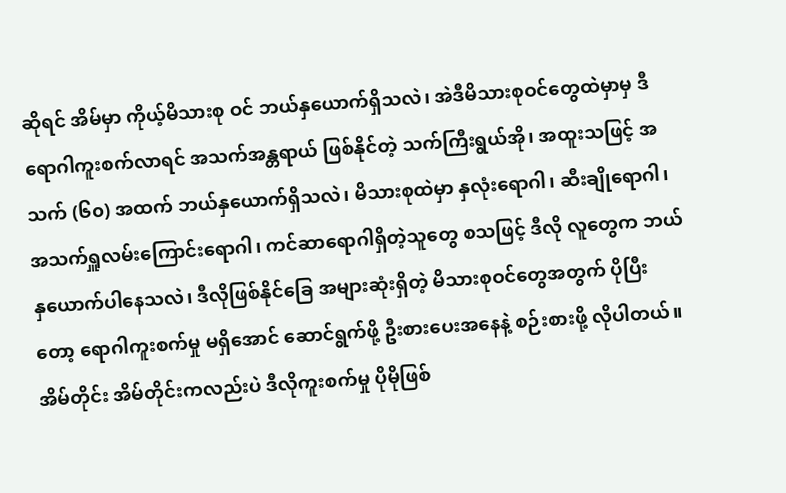ဆိုရင် အိမ်မှာ ကိုယ့်မိသားစု ဝင် ဘယ်နှယောက်ရှိသလဲ၊ အဲဒီမိသားစုဝင်တွေထဲမှာမှ ဒီရောဂါကူးစက်လာရင် အသက်အန္တရာယ် ဖြစ်နိုင်တဲ့ သက်ကြီးရွယ်အို၊ အထူးသဖြင့် အသက် (၆၀) အထက် ဘယ်နှယောက်ရှိသလဲ၊ မိသားစုထဲမှာ နှလုံးရောဂါ၊ ဆီးချိုရောဂါ၊ အသက်ရှူလမ်းကြောင်းရောဂါ၊ ကင်ဆာရောဂါရှိတဲ့သူတွေ စသဖြင့် ဒီလို လူတွေက ဘယ်နှယောက်ပါနေသလဲ၊ ဒီလိုဖြစ်နိုင်ခြေ အများဆုံးရှိတဲ့ မိသားစုဝင်တွေအတွက် ပိုပြီးတော့ ရောဂါကူးစက်မှု မရှိအောင် ဆောင်ရွက်ဖို့ ဦးစားပေးအနေနဲ့ စဉ်းစားဖို့ လိုပါတယ်။
အိမ်တိုင်း အိမ်တိုင်းကလည်းပဲ ဒီလိုကူးစက်မှု ပိုမိုဖြစ်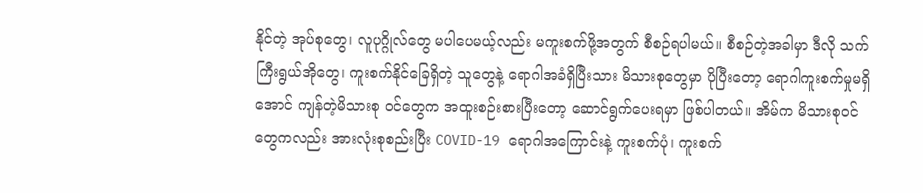နိုင်တဲ့ အုပ်စုတွေ၊ လူပုဂ္ဂိုလ်တွေ မပါပေမယ့်လည်း မကူးစက်ဖို့အတွက် စီစဉ်ရပါမယ်။ စီစဉ်တဲ့အခါမှာ ဒီလို သက်ကြီးရွယ်အိုတွေ၊ ကူးစက်နိုင်ခြေရှိတဲ့ သူတွေနဲ့ ရောဂါအခံရှိပြီးသား မိသားစုတွေမှာ ပိုပြီးတော့ ရောဂါကူးစက်မှုမရှိအောင် ကျန်တဲ့မိသားစု ဝင်တွေက အထူးစဉ်းစားပြီးတော့ ဆောင်ရွက်ပေးရမှာ ဖြစ်ပါတယ်။ အိမ်က မိသားစုဝင်တွေကလည်း အားလုံးစုစည်းပြီး COVID-19 ရောဂါအကြောင်းနဲ့ ကူးစက်ပုံ၊ ကူးစက်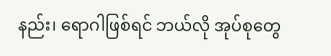နည်း၊ ရောဂါဖြစ်ရင် ဘယ်လို အုပ်စုတွေ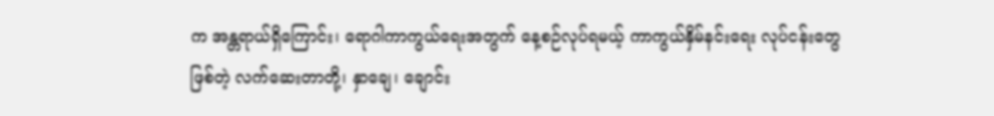က အန္တရာယ်ရှိကြောင်း၊ ရောဂါကာကွယ်ရေးအတွက် နေ့စဉ်လုပ်ရမယ့် ကာကွယ်နှိမ်နင်းရေး လုပ်ငန်းတွေဖြစ်တဲ့ လက်ဆေးတာတို့၊ နှာချေ၊ ချောင်း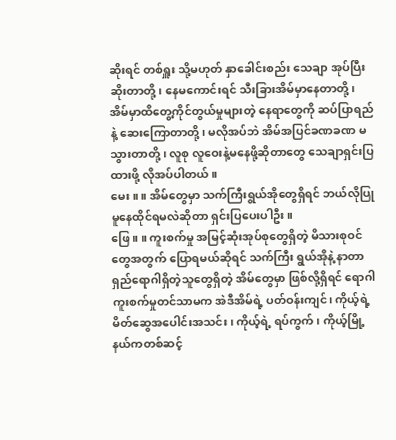ဆိုးရင် တစ်ရှူး သို့မဟုတ် နှာခေါင်းစည်း သေချာ အုပ်ပြီးဆိုးတာတို့၊ နေမကောင်းရင် သီးခြားအိမ်မှာနေတာတို့၊ အိမ်မှာထိတွေ့ကိုင်တွယ်မှုများတဲ့ နေရာတွေကို ဆပ်ပြာရည်နဲ့ ဆေးကြောတာတို့၊ မလိုအပ်ဘဲ အိမ်အပြင်ခဏခဏ မသွားတာတို့ ၊ လူစု လူဝေးနဲ့မနေဖို့ဆိုတာတွေ သေချာရှင်းပြထားဖို့ လိုအပ်ပါတယ်။
မေး ။ ။ အိမ်တွေမှာ သက်ကြီးရွယ်အိုတွေရှိရင် ဘယ်လိုပြုမူနေထိုင်ရမလဲဆိုတာ ရှင်းပြပေးပါဦး။
ဖြေ ။ ။ ကူးစက်မှု အမြင့်ဆုံးအုပ်စုတွေရှိတဲ့ မိသားစုဝင်တွေအတွက် ပြောရမယ်ဆိုရင် သက်ကြီး ရွယ်အိုနဲ့ နာတာရှည်ရောဂါရှိတဲ့သူတွေရှိတဲ့ အိမ်တွေမှာ ဖြစ်လို့ရှိရင် ရောဂါကူးစက်မှုတင်သာမက အဲဒီအိမ်ရဲ့ ပတ်ဝန်းကျင်၊ ကိုယ့်ရဲ့ မိတ်ဆွေအပေါင်းအသင်း၊ ကိုယ့်ရဲ့ ရပ်ကွက်၊ ကိုယ့်မြို့နယ်ကတစ်ဆင့်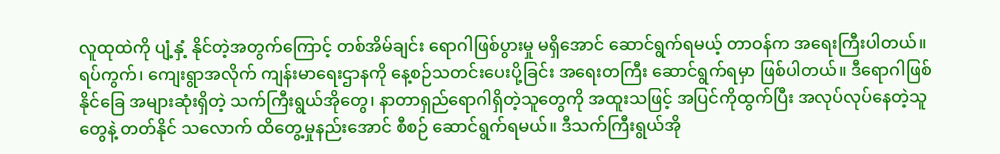လူထုထဲကို ပျံ့နှံ့ နိုင်တဲ့အတွက်ကြောင့် တစ်အိမ်ချင်း ရောဂါဖြစ်ပွားမှု မရှိအောင် ဆောင်ရွက်ရမယ့် တာဝန်က အရေးကြီးပါတယ်။ ရပ်ကွက်၊ ကျေးရွာအလိုက် ကျန်းမာရေးဌာနကို နေ့စဉ်သတင်းပေးပို့ခြင်း အရေးတကြီး ဆောင်ရွက်ရမှာ ဖြစ်ပါတယ်။ ဒီရောဂါဖြစ်နိုင်ခြေ အများဆုံးရှိတဲ့ သက်ကြီးရွယ်အိုတွေ၊ နာတာရှည်ရောဂါရှိတဲ့သူတွေကို အထူးသဖြင့် အပြင်ကိုထွက်ပြီး အလုပ်လုပ်နေတဲ့သူတွေနဲ့ တတ်နိုင် သလောက် ထိတွေ့မှုနည်းအောင် စီစဉ် ဆောင်ရွက်ရမယ်။ ဒီသက်ကြီးရွယ်အို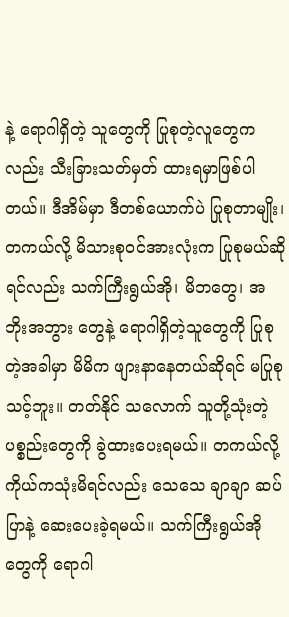နဲ့ ရောဂါရှိတဲ့ သူတွေကို ပြုစုတဲ့လူတွေကလည်း သီးခြားသတ်မှတ် ထားရမှာဖြစ်ပါတယ်။ ဒီအိမ်မှာ ဒီတစ်ယောက်ပဲ ပြုစုတာမျိုး၊ တကယ်လို့ မိသားစုဝင်အားလုံးက ပြုစုမယ်ဆိုရင်လည်း သက်ကြီးရွယ်အို၊ မိဘတွေ၊ အဘိုးအဘွား တွေနဲ့ ရောဂါရှိတဲ့သူတွေကို ပြုစုတဲ့အခါမှာ မိမိက ဖျားနာနေတယ်ဆိုရင် မပြုစုသင့်ဘူး။ တတ်နိုင် သလောက် သူတို့သုံးတဲ့ပစ္စည်းတွေကို ခွဲထားပေးရမယ်။ တကယ်လို့ ကိုယ်ကသုံးမိရင်လည်း သေသေ ချာချာ ဆပ်ပြာနဲ့ ဆေးပေးခဲ့ရမယ်။ သက်ကြီးရွယ်အိုတွေကို ရောဂါ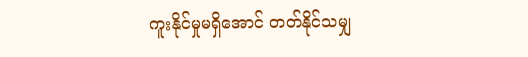ကူးနိုင်မှုမရှိအောင် တတ်နိုင်သမျှ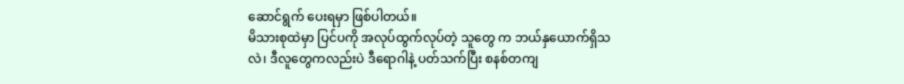ဆောင်ရွက် ပေးရမှာ ဖြစ်ပါတယ်။
မိသားစုထဲမှာ ပြင်ပကို အလုပ်ထွက်လုပ်တဲ့ သူတွေ က ဘယ်နှယောက်ရှိသလဲ၊ ဒီလူတွေကလည်းပဲ ဒီရောဂါနဲ့ ပတ်သက်ပြီး စနစ်တကျ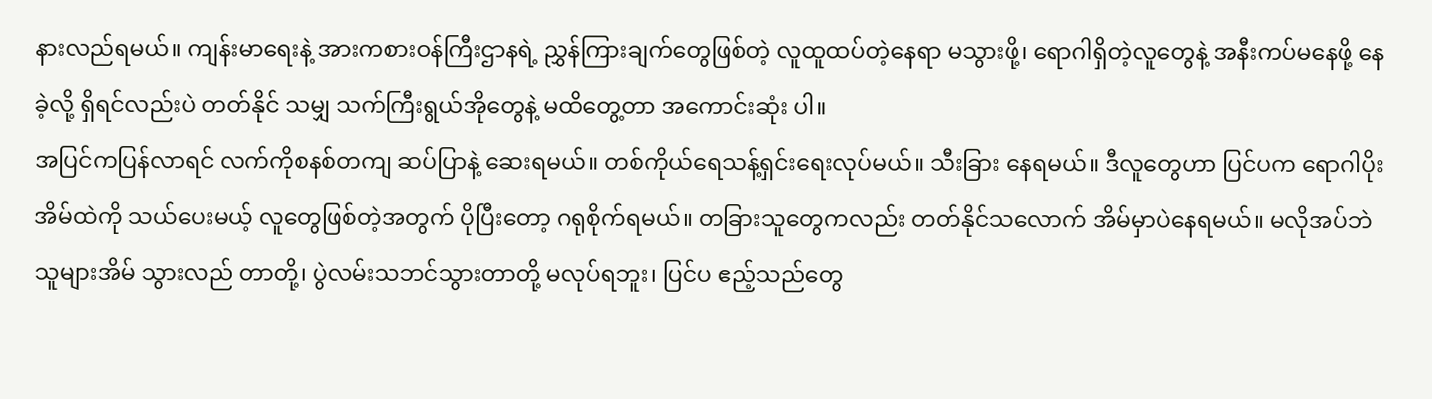နားလည်ရမယ်။ ကျန်းမာရေးနဲ့ အားကစားဝန်ကြီးဌာနရဲ့ ညွှန်ကြားချက်တွေဖြစ်တဲ့ လူထူထပ်တဲ့နေရာ မသွားဖို့၊ ရောဂါရှိတဲ့လူတွေနဲ့ အနီးကပ်မနေဖို့ နေခဲ့လို့ ရှိရင်လည်းပဲ တတ်နိုင် သမျှ သက်ကြီးရွယ်အိုတွေနဲ့ မထိတွေ့တာ အကောင်းဆုံး ပါ။
အပြင်ကပြန်လာရင် လက်ကိုစနစ်တကျ ဆပ်ပြာနဲ့ ဆေးရမယ်။ တစ်ကိုယ်ရေသန့်ရှင်းရေးလုပ်မယ်။ သီးခြား နေရမယ်။ ဒီလူတွေဟာ ပြင်ပက ရောဂါပိုးအိမ်ထဲကို သယ်ပေးမယ့် လူတွေဖြစ်တဲ့အတွက် ပိုပြီးတော့ ဂရုစိုက်ရမယ်။ တခြားသူတွေကလည်း တတ်နိုင်သလောက် အိမ်မှာပဲနေရမယ်။ မလိုအပ်ဘဲ သူများအိမ် သွားလည် တာတို့၊ ပွဲလမ်းသဘင်သွားတာတို့ မလုပ်ရဘူး၊ ပြင်ပ ဧည့်သည်တွေ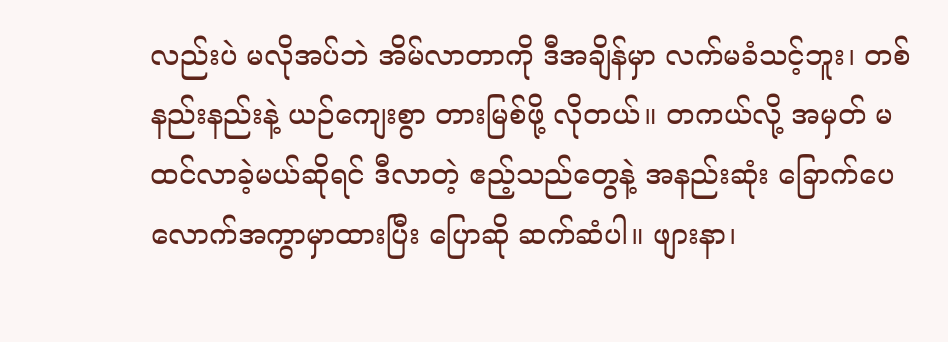လည်းပဲ မလိုအပ်ဘဲ အိမ်လာတာကို ဒီအချိန်မှာ လက်မခံသင့်ဘူး၊ တစ်နည်းနည်းနဲ့ ယဉ်ကျေးစွာ တားမြစ်ဖို့ လိုတယ်။ တကယ်လို့ အမှတ် မထင်လာခဲ့မယ်ဆိုရင် ဒီလာတဲ့ ဧည့်သည်တွေနဲ့ အနည်းဆုံး ခြောက်ပေ လောက်အကွာမှာထားပြီး ပြောဆို ဆက်ဆံပါ။ ဖျားနာ၊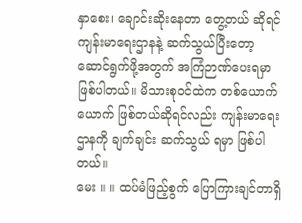နှာစေး၊ ချောင်းဆိုးနေတာ တွေ့တယ် ဆိုရင် ကျန်းမာရေးဌာနနဲ့ ဆက်သွယ်ပြီးတော့ ဆောင်ရွက်ဖို့အတွက် အကြံဉာဏ်ပေးရမှာ ဖြစ်ပါတယ်။ မိသားစုဝင်ထဲက တစ်ယောက်ယောက် ဖြစ်တယ်ဆိုရင်လည်း ကျန်းမာရေးဌာနကို ချက်ချင်း ဆက်သွယ် ရမှာ ဖြစ်ပါတယ်။
မေး ။ ။ ထပ်မံဖြည့်စွက် ပြောကြားချင်တာရှိ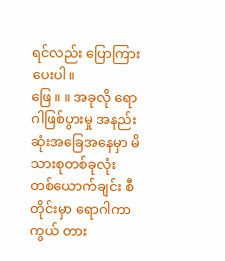ရင်လည်း ပြောကြားပေးပါ။
ဖြေ ။ ။ အခုလို ရောဂါဖြစ်ပွားမှု အနည်းဆုံးအခြေအနေမှာ မိသားစုတစ်ခုလုံး တစ်ယောက်ချင်း စီတိုင်းမှာ ရောဂါကာကွယ် တား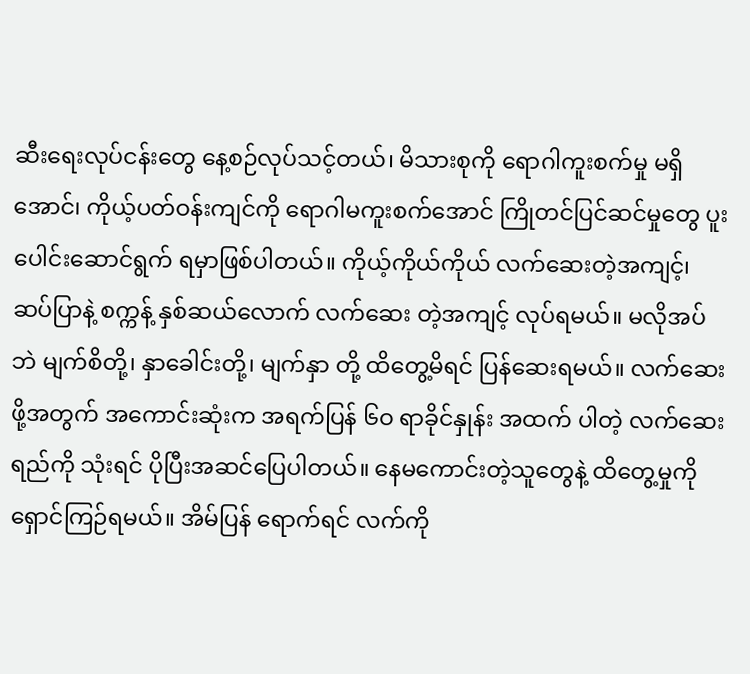ဆီးရေးလုပ်ငန်းတွေ နေ့စဉ်လုပ်သင့်တယ်၊ မိသားစုကို ရောဂါကူးစက်မှု မရှိအောင်၊ ကိုယ့်ပတ်ဝန်းကျင်ကို ရောဂါမကူးစက်အောင် ကြိုတင်ပြင်ဆင်မှုတွေ ပူးပေါင်းဆောင်ရွက် ရမှာဖြစ်ပါတယ်။ ကိုယ့်ကိုယ်ကိုယ် လက်ဆေးတဲ့အကျင့်၊ ဆပ်ပြာနဲ့ စက္ကန့် နှစ်ဆယ်လောက် လက်ဆေး တဲ့အကျင့် လုပ်ရမယ်။ မလိုအပ်ဘဲ မျက်စိတို့၊ နှာခေါင်းတို့၊ မျက်နှာ တို့ ထိတွေ့မိရင် ပြန်ဆေးရမယ်။ လက်ဆေးဖို့အတွက် အကောင်းဆုံးက အရက်ပြန် ၆ဝ ရာခိုင်နှုန်း အထက် ပါတဲ့ လက်ဆေးရည်ကို သုံးရင် ပိုပြီးအဆင်ပြေပါတယ်။ နေမကောင်းတဲ့သူတွေနဲ့ ထိတွေ့မှုကို ရှောင်ကြဉ်ရမယ်။ အိမ်ပြန် ရောက်ရင် လက်ကို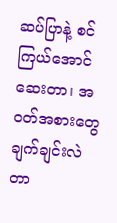ဆပ်ပြာနဲ့ စင်ကြယ်အောင် ဆေးတာ၊ အဝတ်အစားတွေ ချက်ချင်းလဲတာ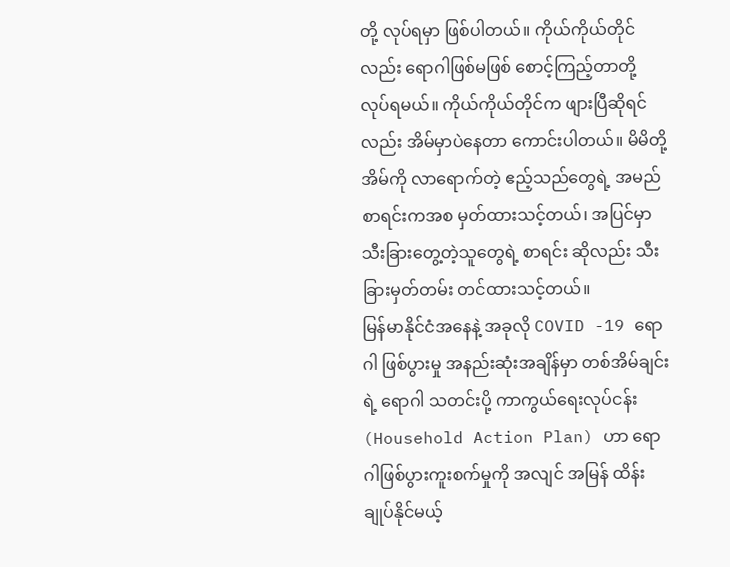တို့ လုပ်ရမှာ ဖြစ်ပါတယ်။ ကိုယ်ကိုယ်တိုင်လည်း ရောဂါဖြစ်မဖြစ် စောင့်ကြည့်တာတို့ လုပ်ရမယ်။ ကိုယ်ကိုယ်တိုင်က ဖျားပြီဆိုရင်လည်း အိမ်မှာပဲနေတာ ကောင်းပါတယ်။ မိမိတို့အိမ်ကို လာရောက်တဲ့ ဧည့်သည်တွေရဲ့ အမည်စာရင်းကအစ မှတ်ထားသင့်တယ်၊ အပြင်မှာ သီးခြားတွေ့တဲ့သူတွေရဲ့ စာရင်း ဆိုလည်း သီးခြားမှတ်တမ်း တင်ထားသင့်တယ်။
မြန်မာနိုင်ငံအနေနဲ့ အခုလို COVID -19 ရောဂါ ဖြစ်ပွားမှု အနည်းဆုံးအချိန်မှာ တစ်အိမ်ချင်းရဲ့ ရောဂါ သတင်းပို့ ကာကွယ်ရေးလုပ်ငန်း (Household Action Plan) ဟာ ရောဂါဖြစ်ပွားကူးစက်မှုကို အလျင် အမြန် ထိန်းချုပ်နိုင်မယ့်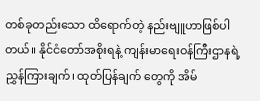တစ်ခုတည်းသော ထိရောက်တဲ့ နည်းဗျူဟာဖြစ်ပါတယ်။ နိုင်ငံတော်အစိုးရနဲ့ ကျန်းမာရေးဝန်ကြီးဌာနရဲ့ ညွှန်ကြားချက်၊ ထုတ်ပြန်ချက် တွေကို အိမ်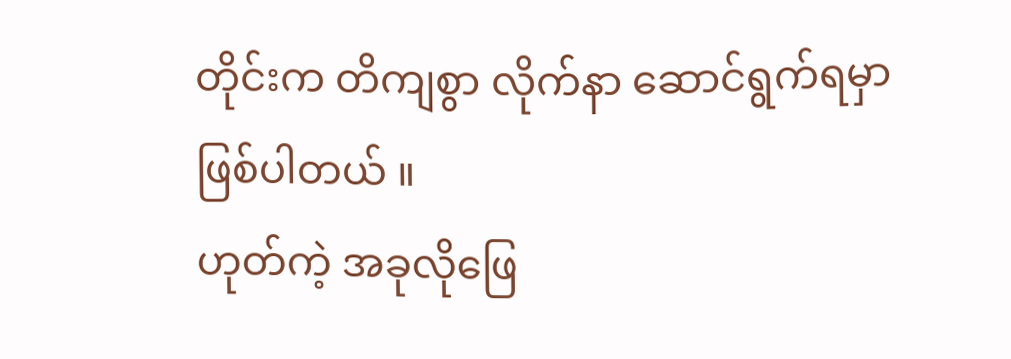တိုင်းက တိကျစွာ လိုက်နာ ဆောင်ရွက်ရမှာ ဖြစ်ပါတယ် ။
ဟုတ်ကဲ့ အခုလိုဖြေ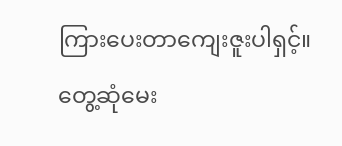ကြားပေးတာကျေးဇူးပါရှင့်။
တွေ့ဆုံမေး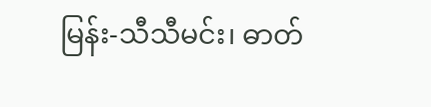မြန်း-သီသီမင်း၊ ဓာတ်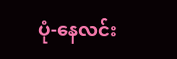ပုံ-နေလင်း